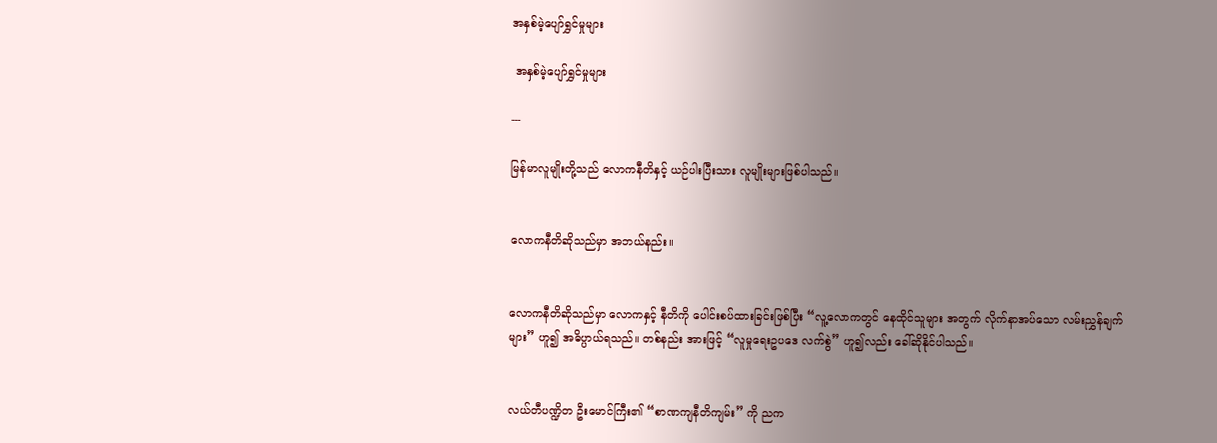အနှစ်မဲ့ပျော်ရွှင်မှုများ

 အနှစ်မဲ့ပျော်ရွှင်မှုများ

---

မြန်မာလူမျိုးတို့သည် လောကနီတိနှင့် ယဉ်ပါးပြီးသား လူမျိုးများဖြစ်ပါသည်။


လောကနီတိဆိုသည်မှာ အဘယ်နည်း။


လောကနီတိဆိုသည်မှာ လောကနှင့် နီတိကို ပေါင်းစပ်ထားခြင်းဖြစ်ပြီး “လူ့လောကတွင် နေထိုင်သူများ အတွက် လိုက်နာအပ်သော လမ်းညွှန်ချက်များ” ဟူ၍ အဓိပ္ပာယ်ရသည်။ တစ်နည်း အားဖြင့် “လူမှုရေးဥပဒေ လက်စွဲ” ဟူ၍လည်း ခေါ်ဆိုနိုင်ပါသည်။


လယ်တီပဏ္ဍိတ ဦးမောင်ကြီး၏ “စာဏကျနီတိကျမ်း” ကို ညက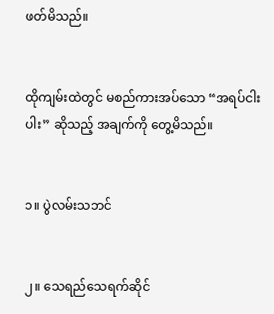ဖတ်မိသည်။


ထိုကျမ်းထဲတွင် မစည်ကားအပ်သော “အရပ်ငါးပါး” ဆိုသည့် အချက်ကို တွေ့မိသည်။


၁။ ပွဲလမ်းသဘင်


၂။ သေရည်သေရက်ဆိုင်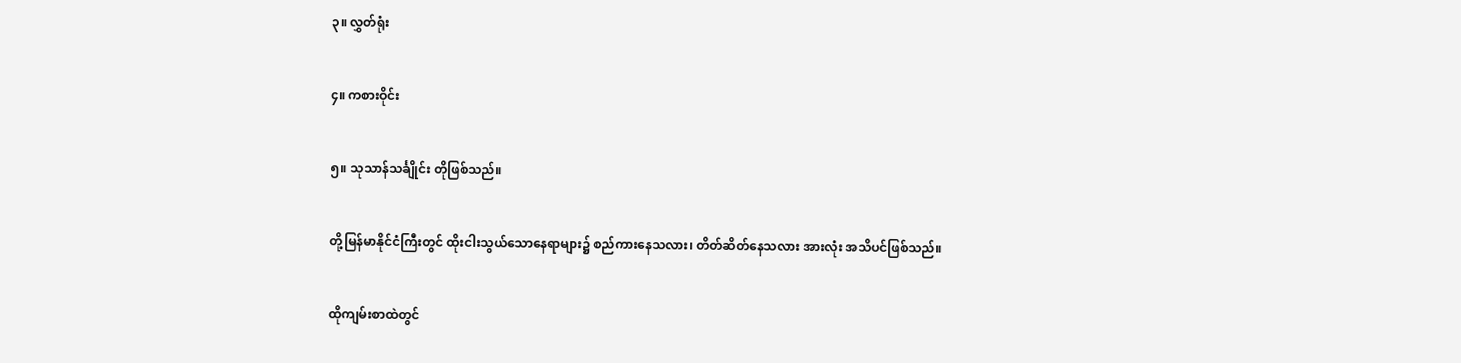၃။ လွှတ်ရုံး


၄။ ကစားဝိုင်း


၅။ သုသာန်သင်္ချိုင်း တိုဖြစ်သည်။


တို့မြန်မာနိုင်ငံကြီးတွင် ထိုးငါးသွယ်သောနေရာများ၌ စည်ကားနေသလား၊ တိတ်ဆိတ်နေသလား အားလုံး အသိပင်ဖြစ်သည်။


ထိုကျမ်းစာထဲတွင်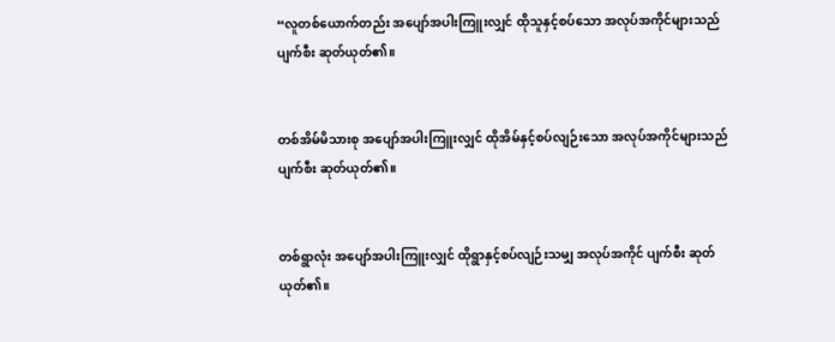“လူတစ်ယောက်တည်း အပျော်အပါးကြူးလျှင် ထိုသူနှင့်စပ်သော အလုပ်အကိုင်များသည် ပျက်စီး ဆုတ်ယုတ်၏။


တစ်အိမ်မိသားစု အပျော်အပါးကြူးလျှင် ထိုအိမ်နှင့်စပ်လျဉ်းသော အလုပ်အကိုင်များသည် ပျက်စီး ဆုတ်ယုတ်၏။


တစ်ရွာလုံး အပျော်အပါးကြူးလျှင် ထိုရွာနှင့်စပ်လျဉ်းသမျှ အလုပ်အကိုင် ပျက်စီး ဆုတ်ယုတ်၏။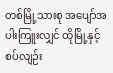တစ်မြို့သားစု အပျော်အပါးကြူးလျှင် ထိုမြို့နှင့် စပ်လျဉ်း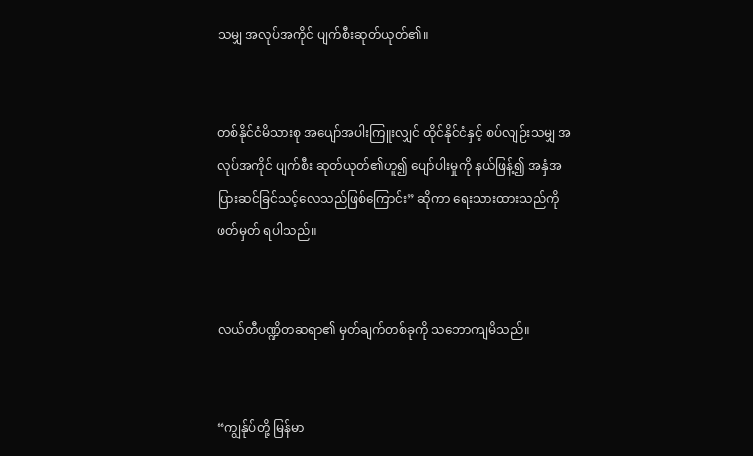သမျှ အလုပ်အကိုင် ပျက်စီးဆုတ်ယုတ်၏။


တစ်နိုင်ငံမိသားစု အပျော်အပါးကြူးလျှင် ထိုင်နိုင်ငံနှင့် စပ်လျဉ်းသမျှ အလုပ်အကိုင် ပျက်စီး ဆုတ်ယုတ်၏ဟူ၍ ပျော်ပါးမှုကို နယ်ဖြန့်၍ အနှံအပြားဆင်ခြင်သင့်လေသည်ဖြစ်ကြောင်း” ဆိုကာ ရေးသားထားသည်ကို ဖတ်မှတ် ရပါသည်။


လယ်တီပဏ္ဍိတဆရာ၏ မှတ်ချက်တစ်ခုကို သဘောကျမိသည်။


“ကျွန်ုပ်တို့ မြန်မာ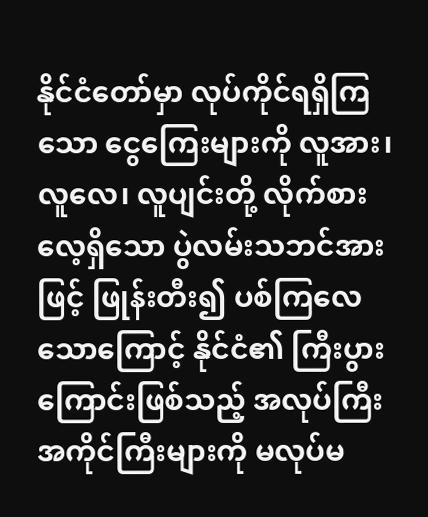နိုင်ငံတော်မှာ လုပ်ကိုင်ရရှိကြသော ငွေကြေးများကို လူအား၊ လူလေ၊ လူပျင်းတို့ လိုက်စား လေ့ရှိသော ပွဲလမ်းသဘင်အားဖြင့် ဖြုန်းတီး၍ ပစ်ကြလေသောကြောင့် နိုင်ငံ၏ ကြီးပွားကြောင်းဖြစ်သည့် အလုပ်ကြီး အကိုင်ကြီးများကို မလုပ်မ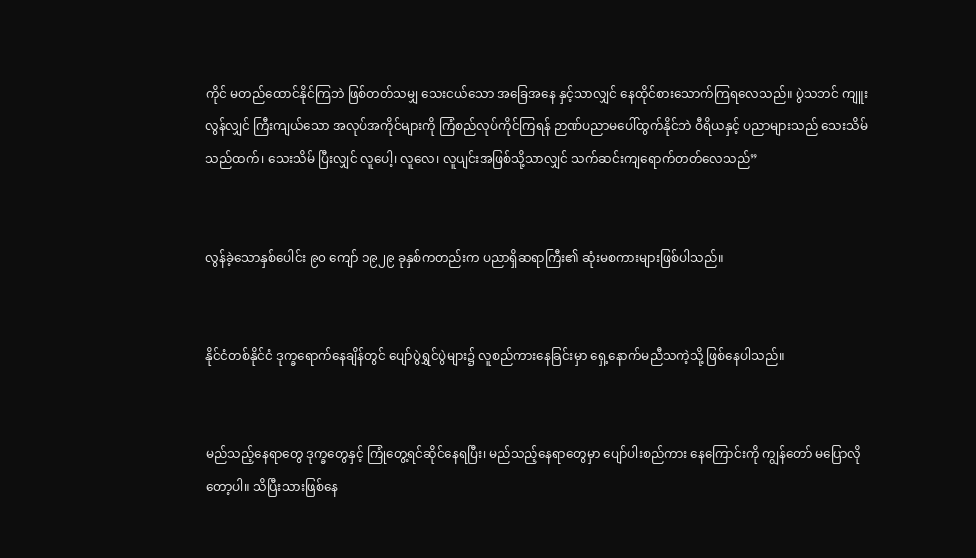ကိုင် မတည်ထောင်နိုင်ကြဘဲ ဖြစ်တတ်သမျှ သေးငယ်သော အခြေအနေ နှင့်သာလျှင် နေထိုင်စားသောက်ကြရလေသည်။ ပွဲသဘင် ကျူးလွန်လျှင် ကြီးကျယ်သော အလုပ်အကိုင်များကို ကြံစည်လုပ်ကိုင်ကြရန် ဉာဏ်ပညာမပေါ်ထွက်နိုင်ဘဲ ဝီရိယနှင့် ပညာများသည် သေးသိမ်သည်ထက်၊ သေးသိမ် ပြီးလျှင် လူပေါ့၊ လူလေ၊ လူပျင်းအဖြစ်သို့သာလျှင် သက်ဆင်းကျရောက်တတ်လေသည်”


လွန်ခဲ့သောနှစ်ပေါင်း ၉၀ ကျော် ၁၉၂၉ ခုနှစ်ကတည်းက ပညာရှိဆရာကြီး၏ ဆုံးမစကားများဖြစ်ပါသည်။


နိုင်ငံတစ်နိုင်ငံ ဒုက္ခရောက်နေချိန်တွင် ပျော်ပွဲရွှင်ပွဲများ၌ လူစည်ကားနေခြင်းမှာ ရှေ့နောက်မညီသကဲ့သို့ ဖြစ်နေပါသည်။


မည်သည့်နေရာတွေ ဒုက္ခတွေနှင့် ကြုံတွေ့ရင်ဆိုင်နေရပြီး၊ မည်သည့်နေရာတွေမှာ ပျော်ပါးစည်ကား နေကြောင်းကို ကျွန်တော် မပြောလိုတော့ပါ။ သိပြီးသားဖြစ်နေ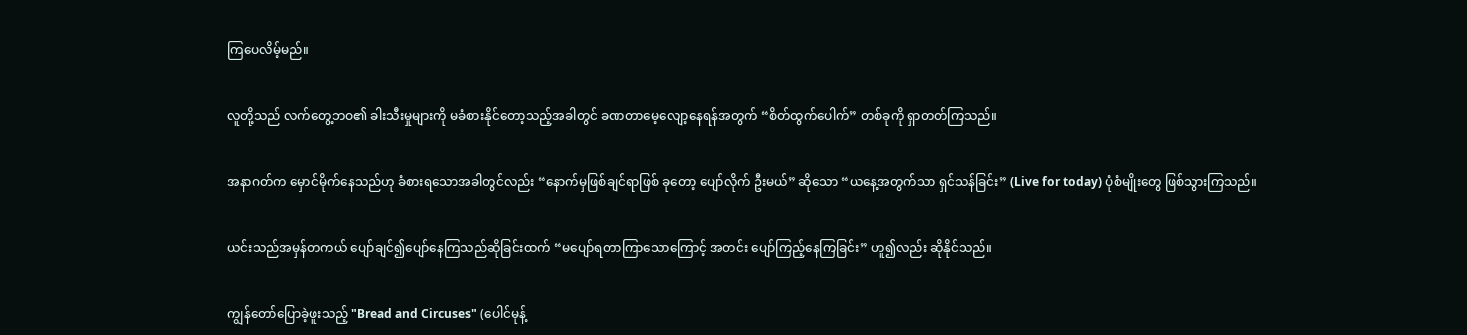ကြပေလိမ့်မည်။


လူတို့သည် လက်တွေ့ဘဝ၏ ခါးသီးမှုများကို မခံစားနိုင်တော့သည့်အခါတွင် ခဏတာမေ့လျော့နေရန်အတွက် “စိတ်ထွက်ပေါက်” တစ်ခုကို ရှာတတ်ကြသည်။


အနာဂတ်က မှောင်မိုက်နေသည်ဟု ခံစားရသောအခါတွင်လည်း “နောက်မှဖြစ်ချင်ရာဖြစ် ခုတော့ ပျော်လိုက် ဦးမယ်” ဆိုသော “ယနေ့အတွက်သာ ရှင်သန်ခြင်း” (Live for today) ပုံစံမျိုးတွေ ဖြစ်သွားကြသည်။


ယင်းသည်အမှန်တကယ် ပျော်ချင်၍ပျော်နေကြသည်ဆိုခြင်းထက် “မပျော်ရတာကြာသောကြောင့် အတင်း ပျော်ကြည့်နေကြခြင်း” ဟူ၍လည်း ဆိုနိုင်သည်။


ကျွန်တော်ပြောခဲ့ဖူးသည့် "Bread and Circuses" (ပေါင်မုန့်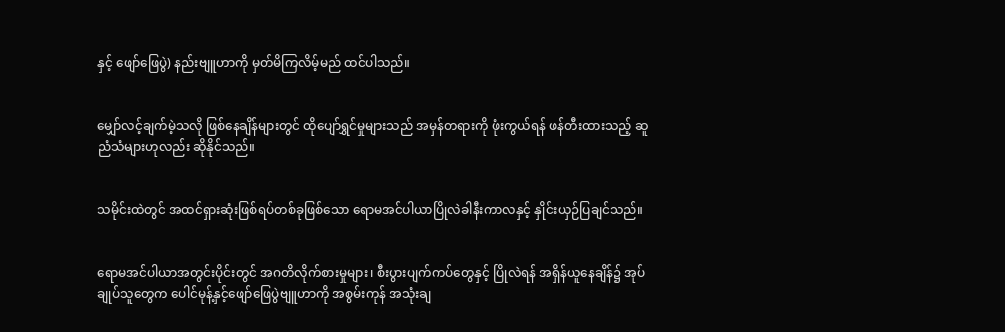နှင့် ဖျော်ဖြေပွဲ) နည်းဗျူဟာကို မှတ်မိကြလိမ့်မည် ထင်ပါသည်။


မျှော်လင့်ချက်မဲ့သလို ဖြစ်နေချိန်များတွင် ထိုပျော်ရွှင်မှုများသည် အမှန်တရားကို ဖုံးကွယ်ရန် ဖန်တီးထားသည့် ဆူညံသံများဟုလည်း ဆိုနိုင်သည်။


သမိုင်းထဲတွင် အထင်ရှားဆုံးဖြစ်ရပ်တစ်ခုဖြစ်သော ရောမအင်ပါယာပြိုလဲခါနီးကာလနှင့် နှိုင်းယှဉ်ပြချင်သည်။


ရောမအင်ပါယာအတွင်းပိုင်းတွင် အဂတိလိုက်စားမှုများ၊ စီးပွားပျက်ကပ်တွေနှင့် ပြိုလဲရန် အရှိန်ယူနေချိန်၌ အုပ်ချုပ်သူတွေက ပေါင်မုန့်နှင့်ဖျော်ဖြေပွဲဗျူဟာကို အစွမ်းကုန် အသုံးချ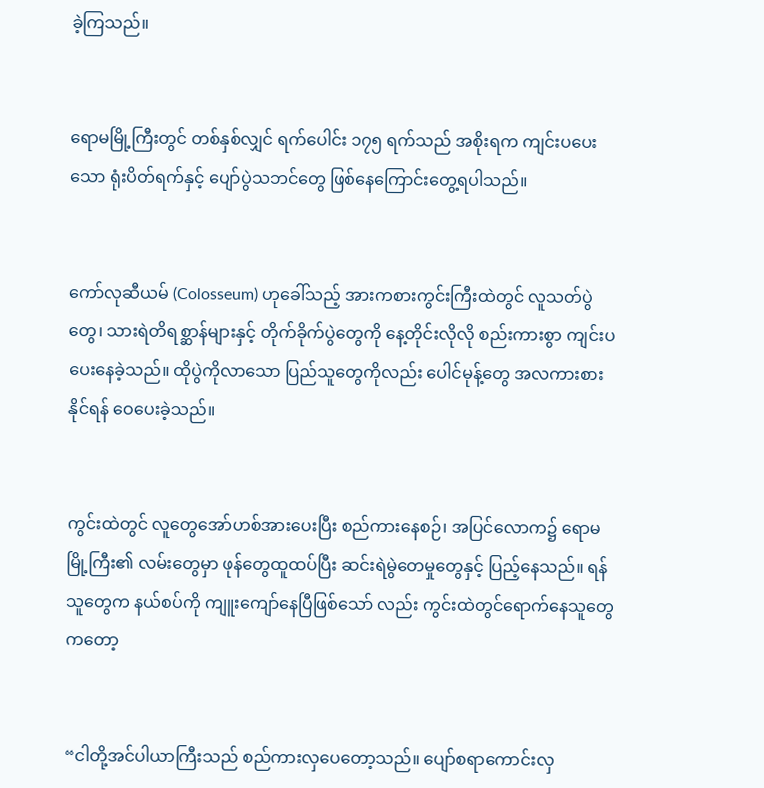ခဲ့ကြသည်။


ရောမမြို့ကြီးတွင် တစ်နှစ်လျှင် ရက်ပေါင်း ၁၇၅ ရက်သည် အစိုးရက ကျင်းပပေးသော ရုံးပိတ်ရက်နှင့် ပျော်ပွဲသဘင်တွေ ဖြစ်နေကြောင်းတွေ့ရပါသည်။


ကော်လုဆီယမ် (Colosseum) ဟုခေါ်သည့် အားကစားကွင်းကြီးထဲတွင် လူသတ်ပွဲတွေ၊ သားရဲတိရစ္ဆာန်များနှင့် တိုက်ခိုက်ပွဲတွေကို နေ့တိုင်းလိုလို စည်းကားစွာ ကျင်းပပေးနေခဲ့သည်။ ထိုပွဲကိုလာသော ပြည်သူတွေကိုလည်း ပေါင်မုန့်တွေ အလကားစားနိုင်ရန် ဝေပေးခဲ့သည်။


ကွင်းထဲတွင် လူတွေအော်ဟစ်အားပေးပြီး စည်ကားနေစဉ်၊ အပြင်လောက၌ ရောမမြို့ကြီး၏ လမ်းတွေမှာ ဖုန်တွေထူထပ်ပြီး ဆင်းရဲမွဲတေမှုတွေနှင့် ပြည့်နေသည်။ ရန်သူတွေက နယ်စပ်ကို ကျူးကျော်နေပြီဖြစ်သော် လည်း ကွင်းထဲတွင်ရောက်နေသူတွေကတော့


“ငါတို့အင်ပါယာကြီးသည် စည်ကားလှပေတော့သည်။ ပျော်စရာကောင်းလှ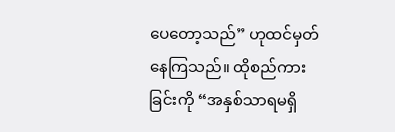ပေတော့သည်” ဟုထင်မှတ် နေကြသည်။ ထိုစည်ကားခြင်းကို “အနှစ်သာရမရှိ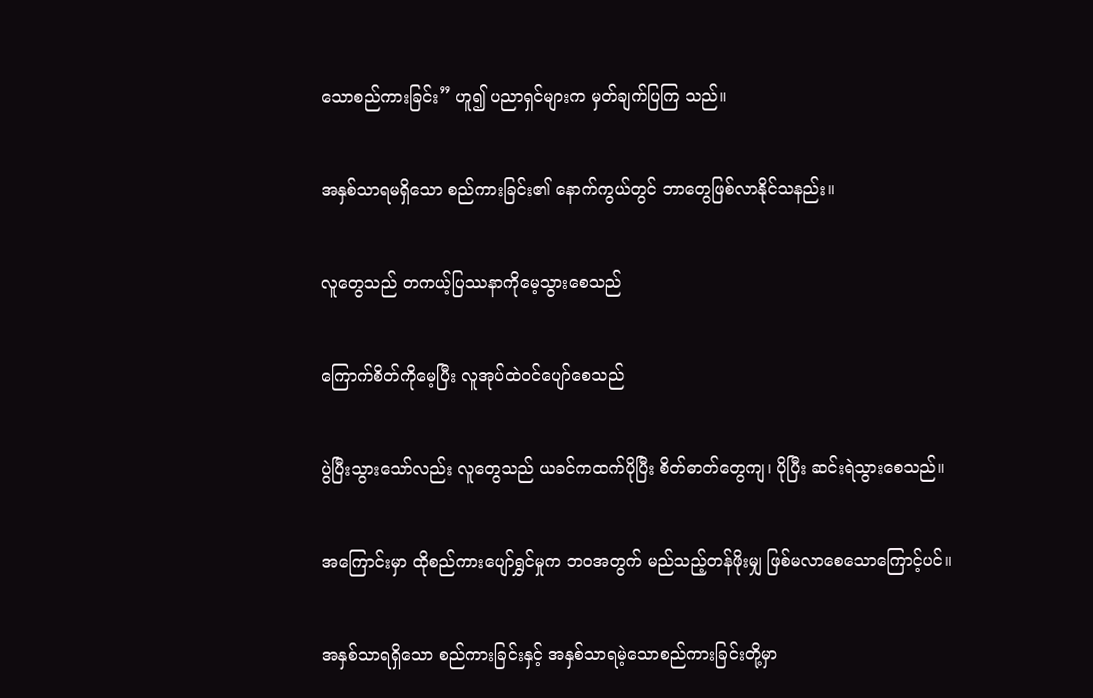သောစည်ကားခြင်း” ဟူ၍ ပညာရှင်များက မှတ်ချက်ပြကြ သည်။


အနှစ်သာရမရှိသော စည်ကားခြင်း၏ နောက်ကွယ်တွင် ဘာတွေဖြစ်လာနိုင်သနည်း။


လူတွေသည် တကယ့်ပြဿနာကိုမေ့သွားစေသည်


ကြောက်စိတ်ကိုမေ့ပြီး လူအုပ်ထဲဝင်ပျော်စေသည်


ပွဲပြီးသွားသော်လည်း လူတွေသည် ယခင်ကထက်ပိုပြီး စိတ်ဓာတ်တွေကျ၊ ပိုပြီး ဆင်းရဲသွားစေသည်။


အကြောင်းမှာ ထိုစည်ကားပျော်ရွှင်မှုက ဘဝအတွက် မည်သည့်တန်ဖိုးမျှ ဖြစ်မလာစေသောကြောင့်ပင်။


အနှစ်သာရရှိသော စည်ကားခြင်းနှင့် အနှစ်သာရမဲ့သောစည်ကားခြင်းတို့မှာ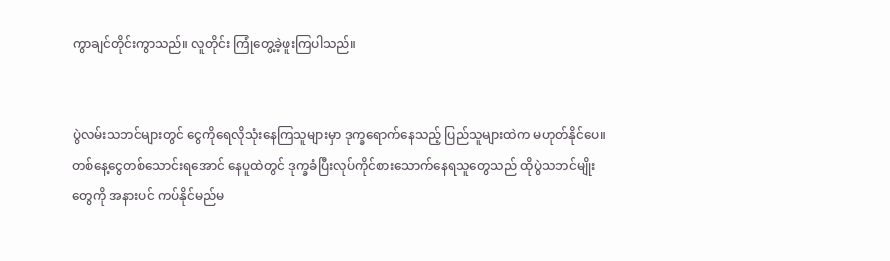ကွာချင်တိုင်းကွာသည်။ လူတိုင်း ကြုံတွေ့ခဲ့ဖူးကြပါသည်။


ပွဲလမ်းသဘင်များတွင် ငွေကိုရေလိုသုံးနေကြသူများမှာ ဒုက္ခရောက်နေသည့် ပြည်သူများထဲက မဟုတ်နိုင်ပေ။ တစ်နေ့ငွေတစ်သောင်းရအောင် နေပူထဲတွင် ဒုက္ခခံပြီးလုပ်ကိုင်စားသောက်နေရသူတွေသည် ထိုပွဲသဘင်မျိုး တွေကို အနားပင် ကပ်နိုင်မည်မ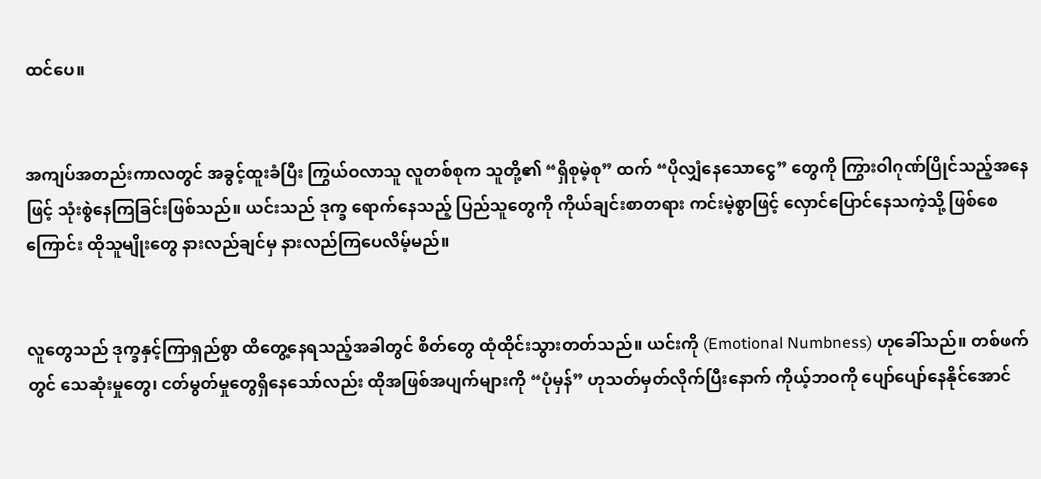ထင်ပေ။


အကျပ်အတည်းကာလတွင် အခွင့်ထူးခံပြီး ကြွယ်ဝလာသူ လူတစ်စုက သူတို့၏ “ရှိစုမဲ့စု” ထက် “ပိုလျှံနေသောငွေ” တွေကို ကြွားဝါဂုဏ်ပြိုင်သည့်အနေဖြင့် သုံးစွဲနေကြခြင်းဖြစ်သည်။ ယင်းသည် ဒုက္ခ ရောက်နေသည့် ပြည်သူတွေကို ကိုယ်ချင်းစာတရား ကင်းမဲ့စွာဖြင့် လှောင်ပြောင်နေသကဲ့သို့ ဖြစ်စေကြောင်း ထိုသူမျိုးတွေ နားလည်ချင်မှ နားလည်ကြပေလိမ့်မည်။


လူတွေသည် ဒုက္ခနှင့်ကြာရှည်စွာ ထိတွေ့နေရသည့်အခါတွင် စိတ်တွေ ထုံထိုင်းသွားတတ်သည်။ ယင်းကို (Emotional Numbness) ဟုခေါ်သည်။ တစ်ဖက်တွင် သေဆုံးမှုတွေ၊ ငတ်မွတ်မှုတွေရှိနေသော်လည်း ထိုအဖြစ်အပျက်များကို “ပုံမှန်” ဟုသတ်မှတ်လိုက်ပြီးနောက် ကိုယ့်ဘဝကို ပျော်ပျော်နေနိုင်အောင်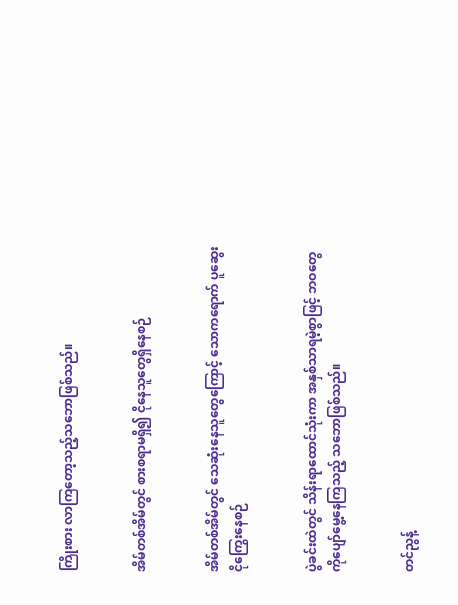ကြိုးစား လာကြတော့သည့်သဘောဖြစ်သည်။


အိမ်တစ်အိမ်တွင် စားစရာမရှိ၍ ငိုနေသူတွေရှိနေစဉ်


အိမ်တစ်အိမ်တွင် သေဆုံးနေသူတွေကြောင့် သောကရောက် ပူဆွေးငိုကြွေးနေစဉ်


ပွဲခင်းထဲတွင် သိန်းရာထောင်သုံးကာ အနှစ်သာရမဲ့စွာဖြင့် ဘဝတွေကိုပျော်မွေ့နေကြသည့် သဘောဖြစ်သည်။


တင်ညွန့်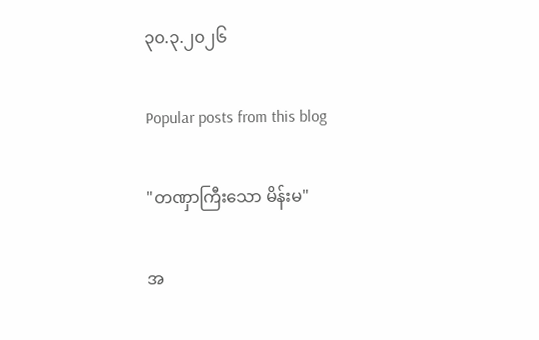၃၀.၃.၂၀၂၆

Popular posts from this blog

"တဏှာကြီးသော မိန်းမ"

အ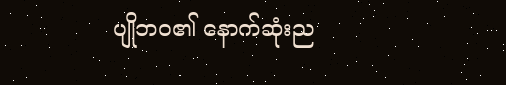ပျိုဘဝ၏ နောက်ဆုံးည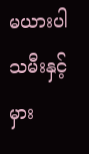မယားပါသမီးနှင့် မှား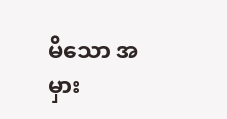မိသော အမှား